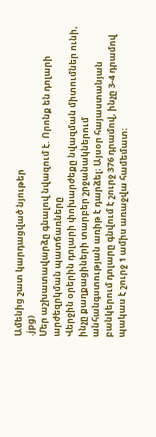Ամենից շատ կարդացված նյութեր
.jpg)
Մեր աշխատավարձը գնալով նվազում է. Որոնք են դոլարի արժեզրկման պատճառները
Վերջին օրերին դոլարի փոխարժեքը նվազման միտումներ ունի, ինչը քաղքացիների տարբեր շրջանակներում անհանգստության առիթ է դարձել։ Այսօր հայաստանյան բանկերում դոլարը գնվում է շուրջ 376 դրամով, ինչը 3-4 դրամով պակաս է շուրջ 1 ամիս առաջվա համեմատ։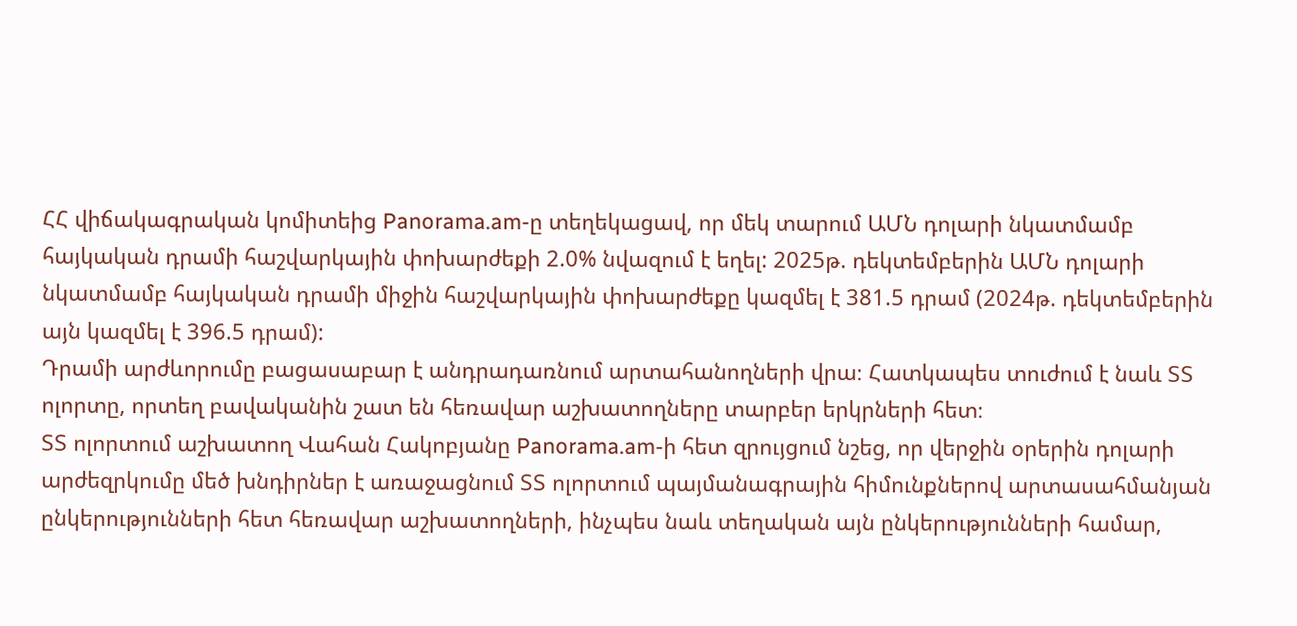ՀՀ վիճակագրական կոմիտեից Panorama.am-ը տեղեկացավ, որ մեկ տարում ԱՄՆ դոլարի նկատմամբ հայկական դրամի հաշվարկային փոխարժեքի 2.0% նվազում է եղել: 2025թ. դեկտեմբերին ԱՄՆ դոլարի նկատմամբ հայկական դրամի միջին հաշվարկային փոխարժեքը կազմել է 381.5 դրամ (2024թ. դեկտեմբերին այն կազմել է 396.5 դրամ):
Դրամի արժևորումը բացասաբար է անդրադառնում արտահանողների վրա։ Հատկապես տուժում է նաև ՏՏ ոլորտը, որտեղ բավականին շատ են հեռավար աշխատողները տարբեր երկրների հետ։
ՏՏ ոլորտում աշխատող Վահան Հակոբյանը Panorama.am-ի հետ զրույցում նշեց, որ վերջին օրերին դոլարի արժեզրկումը մեծ խնդիրներ է առաջացնում ՏՏ ոլորտում պայմանագրային հիմունքներով արտասահմանյան ընկերությունների հետ հեռավար աշխատողների, ինչպես նաև տեղական այն ընկերությունների համար,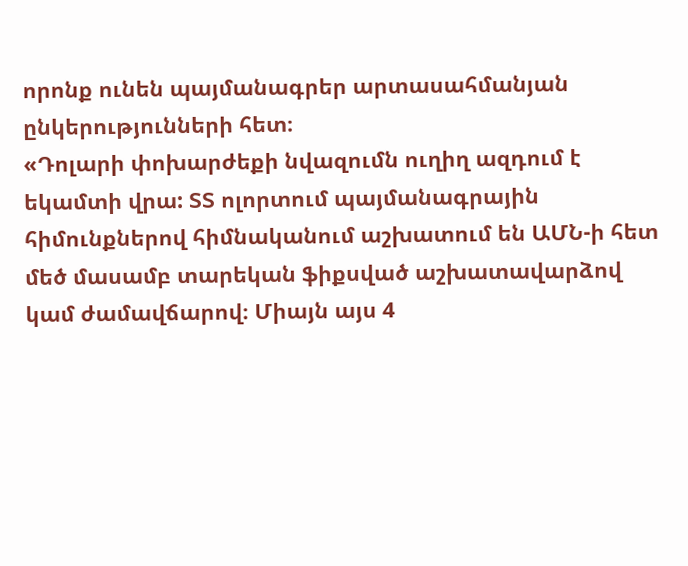որոնք ունեն պայմանագրեր արտասահմանյան ընկերությունների հետ։
«Դոլարի փոխարժեքի նվազումն ուղիղ ազդում է եկամտի վրա: ՏՏ ոլորտում պայմանագրային հիմունքներով հիմնականում աշխատում են ԱՄՆ-ի հետ մեծ մասամբ տարեկան ֆիքսված աշխատավարձով կամ ժամավճարով։ Միայն այս 4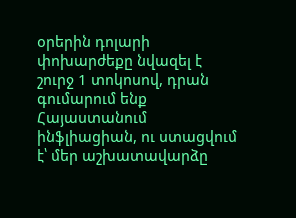օրերին դոլարի փոխարժեքը նվազել է շուրջ 1 տոկոսով, դրան գումարում ենք Հայաստանում ինֆլիացիան, ու ստացվում է՝ մեր աշխատավարձը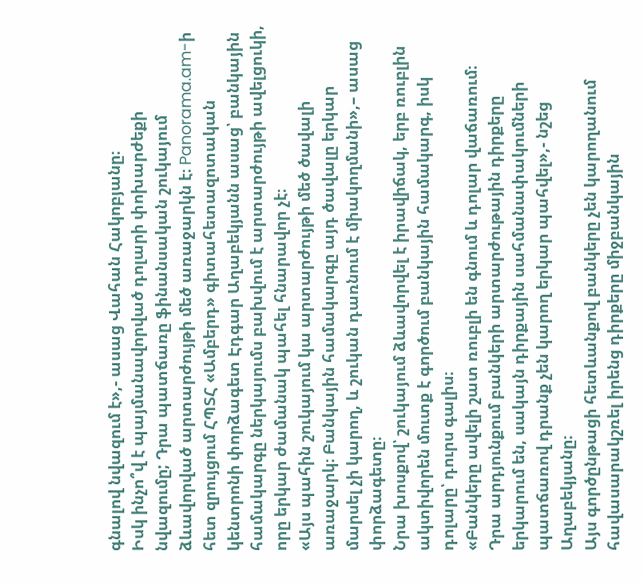գնալով նվազում է»,- ասաց Վահան Հակոբյանը։
Իսկ ինչո՞վ է պայմանավորված դոլարի փոխարժեքի նվազումը; Դրա պատճառը ֆինանսական շուկայում ձևավորված արտարժույթի մեծ առաջարկն է։ Panorama.am-ի հետ զրույցում ՀՊՏՀ «Ամբերդ» գիտահետազոտական կենտրոնի փորձագետ Էդգար Աղաբեկյանն ասաց՝ բանկային համակարգը ներկայումս բախվում է արտարժույթի ավելցուկի, որը երկար ժամանակ պահել հնարավոր չէ։
«Այս պահին շուկայում կա արտարժույթի մեծ ծավալի առաջարկ։ Բանկային համակարգը այդ ծավալը երկար մարսել չի կարող, և շուկան դառնում է միակողմանի»,– ասաց փորձագետը։
Նրա խոսքով՝ շուկայում ձևավորվել է իրավիճակ, երբ ռուբլին ակտիվորեն մուտք է գործում բանկային համակարգ, իսկ դոլարը՝ դուրս գալիս։
«Բանկերը ավելի շատ ռուբլի են գնում և դոլար վաճառում։ Դրա արդյունքում բանկերի արտարժութային դիրքերը երկարում են, սակայն դիրքային սահմանափակումների պատճառով դրանք չեն կարող երկար պահվել»,- նշեց Աղաբեկյանը։
Այս գործընթացի հետևանքով բանկերը չեն կարողանում հավասարակշռել իրենց դիրքերը միջբանկային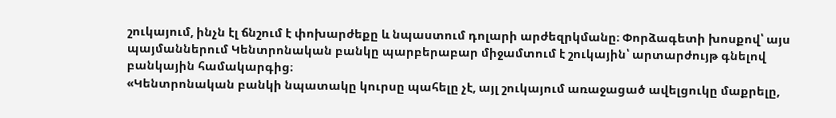շուկայում, ինչն էլ ճնշում է փոխարժեքը և նպաստում դոլարի արժեզրկմանը։ Փորձագետի խոսքով՝ այս պայմաններում Կենտրոնական բանկը պարբերաբար միջամտում է շուկային՝ արտարժույթ գնելով բանկային համակարգից։
«Կենտրոնական բանկի նպատակը կուրսը պահելը չէ, այլ շուկայում առաջացած ավելցուկը մաքրելը,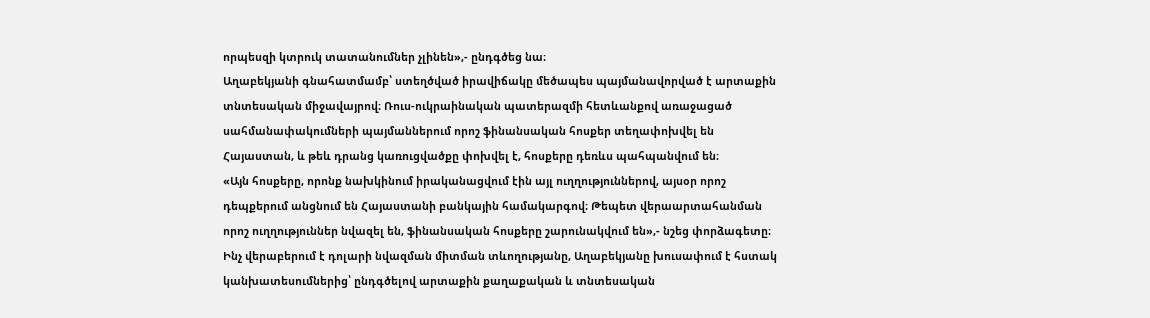որպեսզի կտրուկ տատանումներ չլինեն»,- ընդգծեց նա։
Աղաբեկյանի գնահատմամբ՝ ստեղծված իրավիճակը մեծապես պայմանավորված է արտաքին տնտեսական միջավայրով։ Ռուս-ուկրաինական պատերազմի հետևանքով առաջացած սահմանափակումների պայմաններում որոշ ֆինանսական հոսքեր տեղափոխվել են Հայաստան, և թեև դրանց կառուցվածքը փոխվել է, հոսքերը դեռևս պահպանվում են։
«Այն հոսքերը, որոնք նախկինում իրականացվում էին այլ ուղղություններով, այսօր որոշ դեպքերում անցնում են Հայաստանի բանկային համակարգով։ Թեպետ վերաարտահանման որոշ ուղղություններ նվազել են, ֆինանսական հոսքերը շարունակվում են»,- նշեց փորձագետը։
Ինչ վերաբերում է դոլարի նվազման միտման տևողությանը, Աղաբեկյանը խուսափում է հստակ կանխատեսումներից՝ ընդգծելով արտաքին քաղաքական և տնտեսական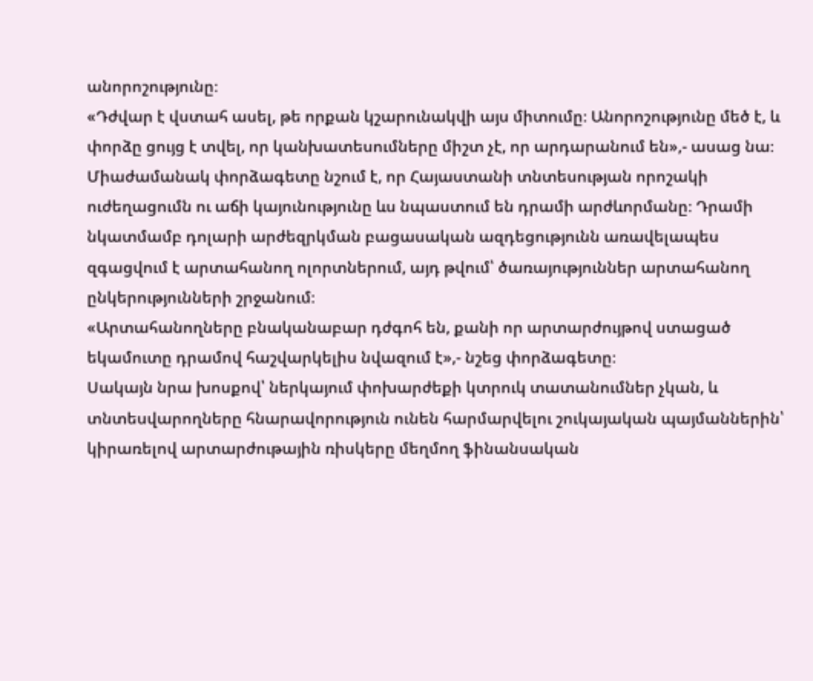անորոշությունը։
«Դժվար է վստահ ասել, թե որքան կշարունակվի այս միտումը։ Անորոշությունը մեծ է, և փորձը ցույց է տվել, որ կանխատեսումները միշտ չէ, որ արդարանում են»,- ասաց նա։
Միաժամանակ փորձագետը նշում է, որ Հայաստանի տնտեսության որոշակի ուժեղացումն ու աճի կայունությունը ևս նպաստում են դրամի արժևորմանը։ Դրամի նկատմամբ դոլարի արժեզրկման բացասական ազդեցությունն առավելապես զգացվում է արտահանող ոլորտներում, այդ թվում՝ ծառայություններ արտահանող ընկերությունների շրջանում։
«Արտահանողները բնականաբար դժգոհ են, քանի որ արտարժույթով ստացած եկամուտը դրամով հաշվարկելիս նվազում է»,- նշեց փորձագետը։
Սակայն նրա խոսքով՝ ներկայում փոխարժեքի կտրուկ տատանումներ չկան, և տնտեսվարողները հնարավորություն ունեն հարմարվելու շուկայական պայմաններին՝ կիրառելով արտարժութային ռիսկերը մեղմող ֆինանսական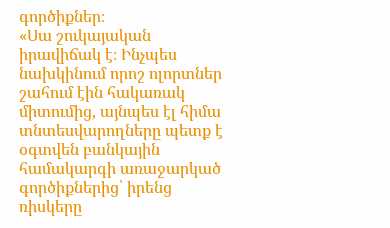գործիքներ։
«Սա շուկայական իրավիճակ է։ Ինչպես նախկինում որոշ ոլորտներ շահում էին հակառակ միտումից, այնպես էլ հիմա տնտեսվարողները պետք է օգտվեն բանկային համակարգի առաջարկած գործիքներից՝ իրենց ռիսկերը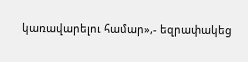կառավարելու համար»,- եզրափակեց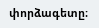փորձագետը։